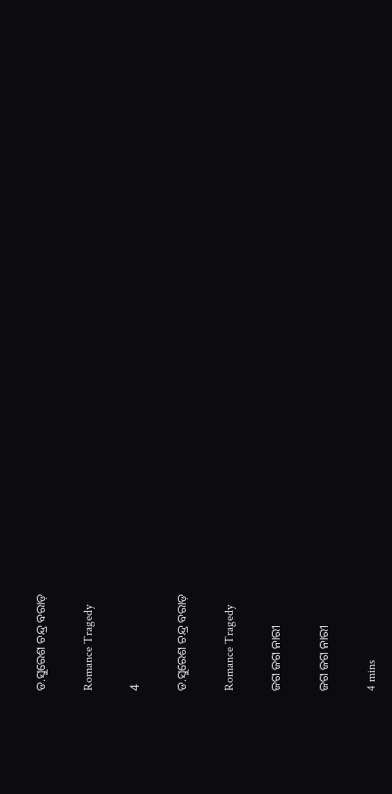ଡ.ସୁରେଶ ଚନ୍ଦ୍ର ବରାଡ଼

Romance Tragedy

4

ଡ.ସୁରେଶ ଚନ୍ଦ୍ର ବରାଡ଼

Romance Tragedy

ଜଗ ଜଗ ନାରୀ

ଜଗ ଜଗ ନାରୀ

4 mins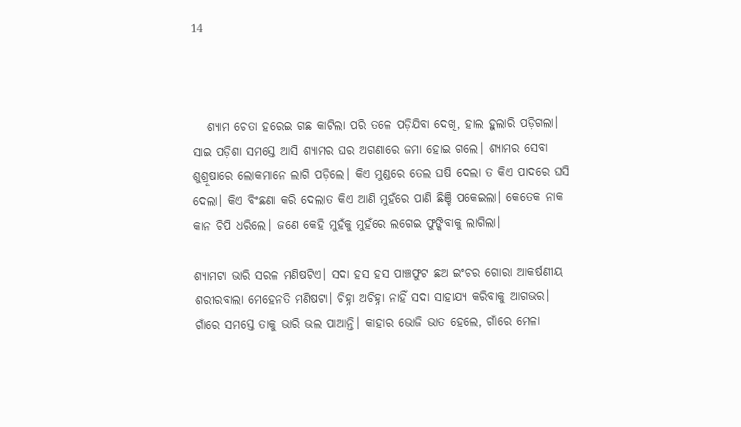14



   ଶ୍ୟାମ ଚେତା ହରେଇ ଗଛ କାଟିଲା ପରି ତଳେ ପଡ଼ିଯିବା ଦେଖି, ହାଲ ହୁଲାରି ପଡ଼ିଗଲା। ସାଇ ପଡ଼ିଶା ସମସ୍ତେ ଆସି ଶ୍ୟାମର ଘର ଅଗଣାରେ ଜମା ହୋଇ ଗଲେ। ଶ୍ୟାମର ସେବା ଶୁଶ୍ରୂଷାରେ ଲୋକମାନେ ଲାଗି ପଡ଼ିଲେ। କିଏ ମୁଣ୍ଡରେ ତେଲ ଘଷି ଦେଲା ତ କିଏ ପାଦରେ ଘସି ଦେଲା। କିଏ ବିଂଛଣା କରି ଦେଲାତ କିଏ ଆଣି ମୁହଁରେ ପାଣି ଛିଞ୍ଚି ପକେଇଲା। କେତେକ ନାକ କାନ ଚିପି ଧରିଲେ। ଜଣେ କେହି ମୁହଁକୁ ମୁହଁରେ ଲଗେଇ ଫୁଙ୍କିବାକୁ ଲାଗିଲା।

ଶ୍ୟାମଟା ଭାରି ସରଳ ମଣିଷଟିଏ। ସଦା ହସ ହସ ପାଞ୍ଚଫୁଟ ଛଅ ଇଂଚର ଗୋରା ଆକର୍ଷଣୀୟ ଶରୀରବାଲା ମେହେନତି ମଣିଷଟା। ଚିହ୍ନା ଅଚିହ୍ନା ନାହିଁ ସଦା ସାହାଯ୍ୟ କରିବାକୁ ଆଗଭର। ଗାଁରେ ସମସ୍ତେ ତାକୁ ଭାରି ଭଲ ପାଆନ୍ତି। କାହାର ଭୋଜି ଭାତ ହେଲେ, ଗାଁରେ ମେଳା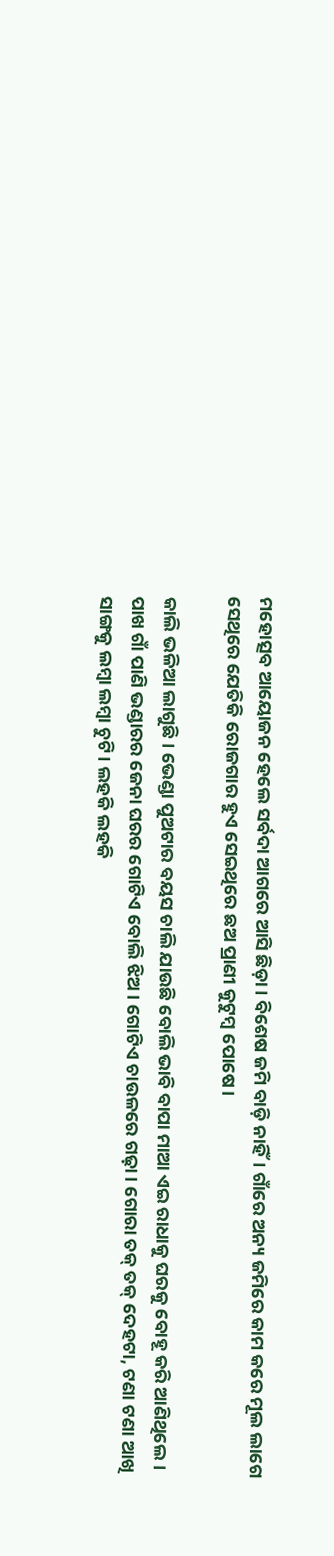ମହୋତ୍ସବ ଆୟୋଜନ ହେଲେ ସର୍ବଦା ଆଗରେ ଆସି ଛିଡ଼ା। ବିଶେଷ ଜମି ବାଡ଼ି ନାହିଁ। ଗାଁରେ ଅନ୍ୟ ଜମିରେ କାମ କରେ ମୂଲ ଲାଗେ ସେଥିରେ ଯେତିକି ରୋଜଗାର ହୁଏ ସେଇଥିରେ ଛଅ ପ୍ରାଣୀ କୁଟୁମ୍ବ ପୋଷେ।

କାଲି ଭଳିଆ ଲାଗୁଛି। ଭେଣ୍ଡା ପୁଅଟାର ବୟସ ଚାଲି ଯାଉଛି ବୋଲି ଭାବି ବାପା ମାଆ ଏଇ ରାଧାକୁ ଘରକୁ ବୋହୂ କରି ଆଣିଥିଲେ। ପାଖ ଗାଁ ପାଣି ଭଣ୍ଡାରର ଜେନା ଘରର ଗୋଟିଏ ବୋଲି ଝିଅ। ଗୋଟିଏ ଚାଉଳରେ ଗଢ଼ା। ଗୋରା ତକ୍ ତକ୍ ଦେହଟା, ଟଣା ଟଣା ଆଖି ସାଙ୍ଗକୁ ଲମ୍ବା ଲମ୍ବା ଚୁଟି। ଲହକି ଲହକି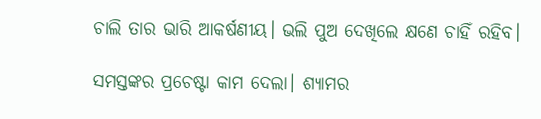ଚାଲି ତାର ଭାରି ଆକର୍ଷଣୀୟ। ଭଲି ପୁଅ ଦେଖିଲେ କ୍ଷଣେ ଚାହିଁ ରହିବ।

ସମସ୍ତଙ୍କର ପ୍ରଚେଷ୍ଟା କାମ ଦେଲା। ଶ୍ୟାମର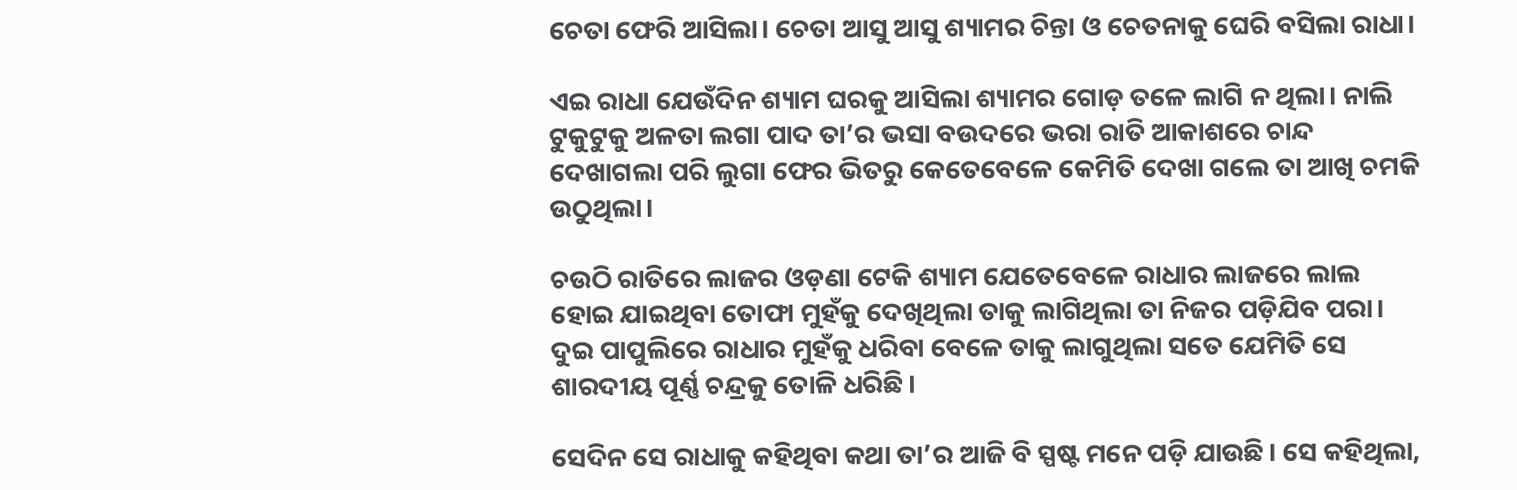ଚେତା ଫେରି ଆସିଲା। ଚେତା ଆସୁ ଆସୁ ଶ୍ୟାମର ଚିନ୍ତା ଓ ଚେତନାକୁ ଘେରି ବସିଲା ରାଧା।

ଏଇ ରାଧା ଯେଉଁଦିନ ଶ୍ୟାମ ଘରକୁ ଆସିଲା ଶ୍ୟାମର ଗୋଡ଼ ତଳେ ଲାଗି ନ ଥିଲା। ନାଲି ଟୁକୁଟୁକୁ ଅଳତା ଲଗା ପାଦ ତା’ର ଭସା ବଉଦରେ ଭରା ରାତି ଆକାଶରେ ଚାନ୍ଦ ଦେଖାଗଲା ପରି ଲୁଗା ଫେର ଭିତରୁ କେତେବେଳେ କେମିତି ଦେଖା ଗଲେ ତା ଆଖି ଚମକି ଉଠୁଥିଲା।

ଚଉଠି ରାତିରେ ଲାଜର ଓଡ଼ଣା ଟେକି ଶ୍ୟାମ ଯେତେବେଳେ ରାଧାର ଲାଜରେ ଲାଲ ହୋଇ ଯାଇଥିବା ତୋଫା ମୁହଁକୁ ଦେଖିଥିଲା ତାକୁ ଲାଗିଥିଲା ତା ନିଜର ପଡ଼ିଯିବ ପରା। ଦୁଇ ପାପୁଲିରେ ରାଧାର ମୁହଁକୁ ଧରିବା ବେଳେ ତାକୁ ଲାଗୁଥିଲା ସତେ ଯେମିତି ସେ ଶାରଦୀୟ ପୂର୍ଣ୍ଣ ଚନ୍ଦ୍ରକୁ ତୋଳି ଧରିଛି।

ସେଦିନ ସେ ରାଧାକୁ କହିଥିବା କଥା ତା’ର ଆଜି ବି ସ୍ପଷ୍ଟ ମନେ ପଡ଼ି ଯାଉଛି। ସେ କହିଥିଲା,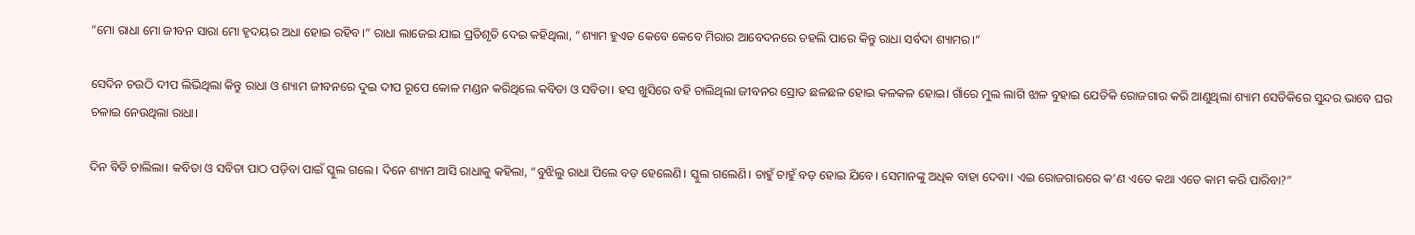“ମୋ ରାଧା ମୋ ଜୀବନ ସାରା ମୋ ହୃଦୟର ଅଧା ହୋଇ ରହିବ।” ରାଧା ଲାଜେଇ ଯାଇ ପ୍ରତିଶୃତି ଦେଇ କହିଥିଲା, “ଶ୍ୟାମ ହୁଏତ କେବେ କେବେ ମିରାର ଆବେଦନରେ ଚହଲି ପାରେ କିନ୍ତୁ ରାଧା ସର୍ବଦା ଶ୍ୟାମର।”

ସେଦିନ ଚଉଠି ଦୀପ ଲିଭିଥିଲା କିନ୍ତୁ ରାଧା ଓ ଶ୍ୟାମ ଜୀବନରେ ଦୁଇ ଦୀପ ରୂପେ କୋଳ ମଣ୍ଡନ କରିଥିଲେ କବିତା ଓ ସବିତା। ହସ ଖୁସିରେ ବହି ଚାଲିଥିଲା ଜୀବନର ସ୍ରୋତ ଛଳଛଳ ହୋଇ କଳକଳ ହୋଇ। ଗାଁରେ ମୁଲ ଲାଗି ଝାଳ ବୁହାଇ ଯେତିକି ରୋଜଗାର କରି ଆଣୁଥିଲା ଶ୍ୟାମ ସେତିକିରେ ସୁନ୍ଦର ଭାବେ ଘର ଚଳାଇ ନେଉଥିଲା ରାଧା।

ଦିନ ବିତି ଚାଲିଲା। କବିତା ଓ ସବିତା ପାଠ ପଡ଼ିବା ପାଇଁ ସ୍କୁଲ ଗଲେ। ଦିନେ ଶ୍ୟାମ ଆସି ରାଧାକୁ କହିଲା, “ବୁଝିଲୁ ରାଧା ପିଲେ ବଡ଼ ହେଲେଣି। ସ୍କୁଲ ଗଲେଣି। ଚାହୁଁ ଚାହୁଁ ବଡ଼ ହୋଇ ଯିବେ। ସେମାନଙ୍କୁ ଅଧିକ ବାହା ଦେବା। ଏଇ ରୋଜଗାରରେ କ’ଣ ଏତେ କଥା ଏତେ କାମ କରି ପାରିବା?”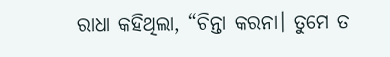ରାଧା କହିଥିଲା, “ଚିନ୍ତା କରନା। ତୁମେ ତ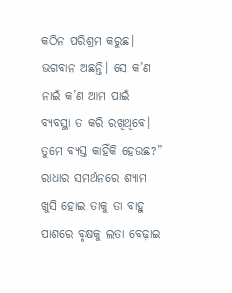କଠିନ ପରିଶ୍ରମ କରୁଛ। ଭଗବାନ ଅଛନ୍ତି। ସେ କ’ଣ ନାଇଁ କ’ଣ ଆମ ପାଇଁ ବ୍ୟବସ୍ଥା ତ କରି ରଖିଥିବେ। ତୁମେ ବ୍ୟସ୍ତ କାହିଁକି ହେଉଛ?” ରାଧାର ସମର୍ଥନରେ ଶ୍ୟାମ ଖୁସି ହୋଇ ତାକୁ ତା ବାହୁ ପାଶରେ ବୃକ୍ଷକୁ ଲତା ବେଢ଼ାଇ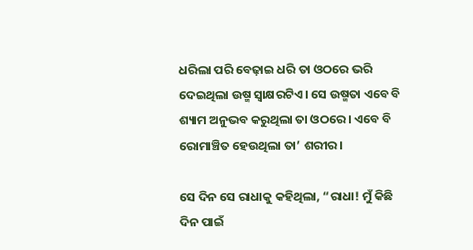ଧରିଲା ପରି ବେଢ଼ାଇ ଧରି ତା ଓଠରେ ଭରି ଦେଇଥିଲା ଉଷ୍ମ ସ୍ବାକ୍ଷରଟିଏ। ସେ ଉଷ୍ମତା ଏବେ ବି ଶ୍ୟାମ ଅନୁଭବ କରୁଥିଲା ତା ଓଠରେ। ଏବେ ବି ରୋମାଞ୍ଚିତ ହେଉଥିଲା ତା’ ଶରୀର।

ସେ ଦିନ ସେ ରାଧାକୁ କହିଥିଲା, “ରାଧା! ମୁଁ କିଛି ଦିନ ପାଇଁ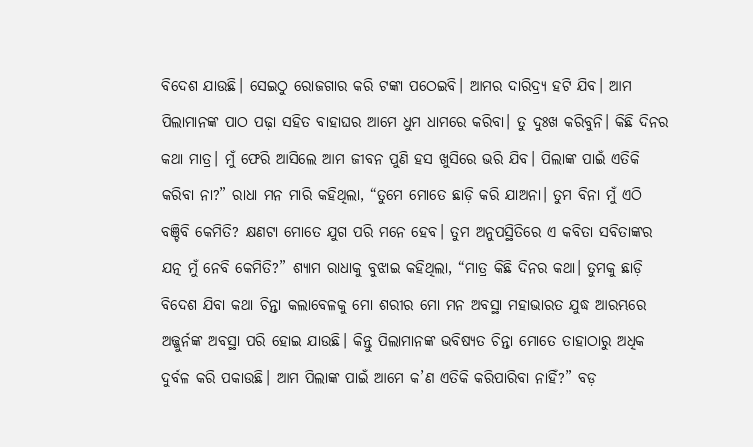ବିଦେଶ ଯାଉଛି। ସେଇଠୁ ରୋଜଗାର କରି ଟଙ୍କା ପଠେଇବି। ଆମର ଦାରିଦ୍ର୍ୟ ହଟି ଯିବ। ଆମ ପିଲାମାନଙ୍କ ପାଠ ପଢ଼ା ସହିତ ବାହାଘର ଆମେ ଧୁମ ଧାମରେ କରିବା। ତୁ ଦୁଃଖ କରିବୁନି। କିଛି ଦିନର କଥା ମାତ୍ର। ମୁଁ ଫେରି ଆସିଲେ ଆମ ଜୀବନ ପୁଣି ହସ ଖୁସିରେ ଭରି ଯିବ। ପିଲାଙ୍କ ପାଇଁ ଏତିକି କରିବା ନା?” ରାଧା ମନ ମାରି କହିଥିଲା, “ତୁମେ ମୋତେ ଛାଡ଼ି କରି ଯାଅନା। ତୁମ ବିନା ମୁଁ ଏଠି ବଞ୍ଚିବି କେମିତି? କ୍ଷଣଟା ମୋତେ ଯୁଗ ପରି ମନେ ହେବ। ତୁମ ଅନୁପସ୍ଥିତିରେ ଏ କବିତା ସବିତାଙ୍କର ଯତ୍ନ ମୁଁ ନେବି କେମିତି?” ଶ୍ୟାମ ରାଧାକୁ ବୁଝାଇ କହିଥିଲା, “ମାତ୍ର କିଛି ଦିନର କଥା। ତୁମକୁ ଛାଡ଼ି ବିଦେଶ ଯିବା କଥା ଚିନ୍ତା କଲାବେଳକୁ ମୋ ଶରୀର ମୋ ମନ ଅବସ୍ଥା ମହାଭାରତ ଯୁଦ୍ଧ ଆରମ୍ଭରେ ଅଜ୍ଜୁର୍ନଙ୍କ ଅବସ୍ଥା ପରି ହୋଇ ଯାଉଛି। କିନ୍ତୁ ପିଲାମାନଙ୍କ ଭବିଷ୍ୟତ ଚିନ୍ତା ମୋତେ ତାହାଠାରୁ ଅଧିକ ଦୁର୍ବଳ କରି ପକାଉଛି। ଆମ ପିଲାଙ୍କ ପାଇଁ ଆମେ କ’ଣ ଏତିକି କରିପାରିବା ନାହିଁ?” ବଡ଼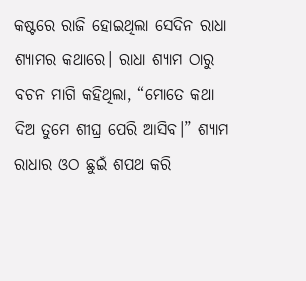କଷ୍ଟରେ ରାଜି ହୋଇଥିଲା ସେଦିନ ରାଧା ଶ୍ୟାମର କଥାରେ। ରାଧା ଶ୍ୟାମ ଠାରୁ ବଚନ ମାଗି କହିଥିଲା, “ମୋତେ କଥା ଦିଅ ତୁମେ ଶୀଘ୍ର ପେରି ଆସିବ।” ଶ୍ୟାମ ରାଧାର ଓଠ ଛୁଇଁ ଶପଥ କରି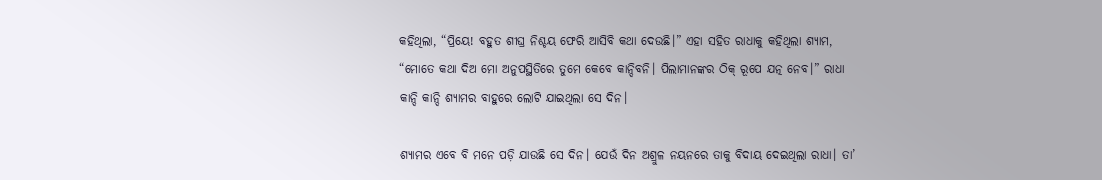କହିଥିଲା, “ପ୍ରିୟେ! ବହୁତ ଶୀଘ୍ର ନିଶ୍ଚୟ ଫେରି ଆସିବି କଥା ଦେଉଛି।” ଏହା ସହିତ ରାଧାକୁ କହିଥିଲା ଶ୍ୟାମ, “ମୋତେ କଥା ଦିଅ ମୋ ଅନୁପସ୍ଥିତିରେ ତୁମେ କେବେ କାନ୍ଦିବନି। ପିଲାମାନଙ୍କର ଠିକ୍ ରୂପେ ଯତ୍ନ ନେବ।” ରାଧା କାନ୍ଦି କାନ୍ଦି ଶ୍ୟାମର ବାହୁରେ ଲୋଟି ଯାଇଥିଲା ସେ ଦିନ।

ଶ୍ୟାମର ଏବେ ବି ମନେ ପଡ଼ି ଯାଉଛି ସେ ଦିନ। ଯେଉଁ ଦିନ ଅଶ୍ରୁଳ ନୟନରେ ତାକୁ ବିଦାୟ ଦେଇଥିଲା ରାଧା। ତା’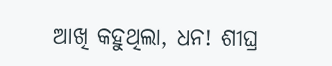ଆଖି କହୁଥିଲା, ଧନ! ଶୀଘ୍ର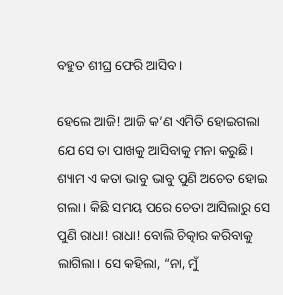ବହୁତ ଶୀଘ୍ର ଫେରି ଆସିବ।

ହେଲେ ଆଜି! ଆଜି କ’ଣ ଏମିତି ହୋଇଗଲା ଯେ ସେ ତା ପାଖକୁ ଆସିବାକୁ ମନା କରୁଛି। ଶ୍ୟାମ ଏ କତା ଭାବୁ ଭାବୁ ପୁଣି ଅଚେତ ହୋଇ ଗଲା। କିଛି ସମୟ ପରେ ଚେତା ଆସିଲାରୁ ସେ ପୁଣି ରାଧା! ରାଧା! ବୋଲି ଚିତ୍କାର କରିବାକୁ ଲାଗିଲା। ସେ କହିଲା, “ନା, ମୁଁ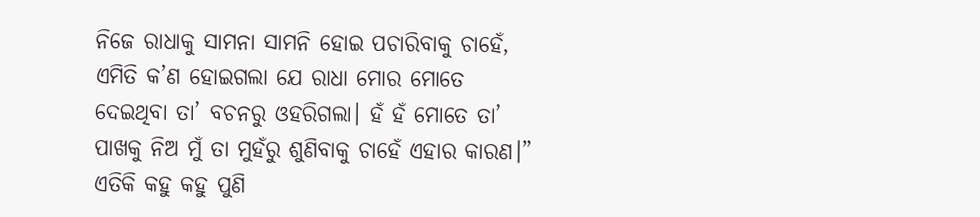ନିଜେ ରାଧାକୁ ସାମନା ସାମନି ହୋଇ ପଚାରିବାକୁ ଚାହେଁ, ଏମିତି କ’ଣ ହୋଇଗଲା ଯେ ରାଧା ମୋର ମୋତେ ଦେଇଥିବା ତା’ ବଚନରୁ ଓହରିଗଲା। ହଁ ହଁ ମୋତେ ତା’ ପାଖକୁ ନିଅ ମୁଁ ତା ମୁହଁରୁ ଶୁଣିବାକୁ ଚାହେଁ ଏହାର କାରଣ।” ଏତିକି କହୁ କହୁ ପୁଣି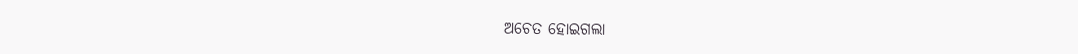ଅଚେତ ହୋଇଗଲା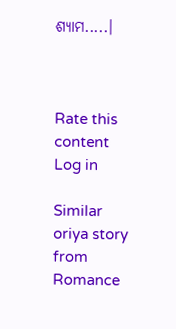ଶ୍ୟାମ.....।



Rate this content
Log in

Similar oriya story from Romance